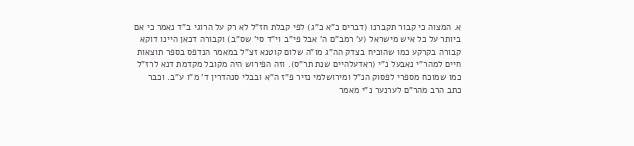א. המצוה כי קבור תקברנו (דברים כ"א כ"ג) לפי קבלת חז"ל לא רק על הרוגי ב"ד נאמר כי אם ביותר על כל איש מישראל (ע' רמב"ם ה' אבל פי"ב וי"ד סי' שס"ב) וקבורה דכאן היינו דוקא קבורה בקרקע כמו שהוכיח בצדק הה"ג מו"ה שלום קוטנא זצ"ל במאמר הנדפס בספר תוצאות חיים למהר"י נאבעל נ"י (ראדעלהיים שנת תר"ס). וזה הפירוש היה מקובל מקדמת דנא לרז"ל כמו שמוכח מספרי לפסוק הנ"ל ומירושלמי נזיר פ"ז ה"א ובבלי סנהדרין ד' מ"ו ע"ב. וכבר כתב הרב מהר"ם לערנער נ"י מאמר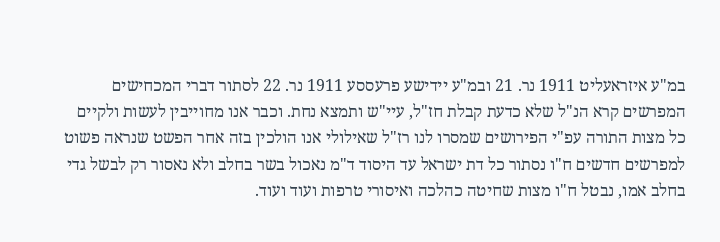במ"ע איזראעליט 1911 נר. 21 ובמ"ע יידישע פרעססע 1911 נר. 22 לסתור דברי המכחישים המפרשים קרא הנ"ל שלא כדעת קבלת חז"ל, עיי"ש ותמצא נחת. וכבר אנו מחוייבין לעשות ולקיים כל מצות התורה עפ"י הפירושים שמסרו לנו רז"ל שאילולי אנו הולכין בזה אחר הפשט שנראה פשוט למפרשים חדשים ח"ו נסתור כל דת ישראל עד היסוד ד"מ נאכול בשר בחלב ולא נאסור רק לבשל גדי בחלב אמו, נבטל ח"ו מצות שחיטה כהלכה ואיסורי טרפות ועוד ועוד.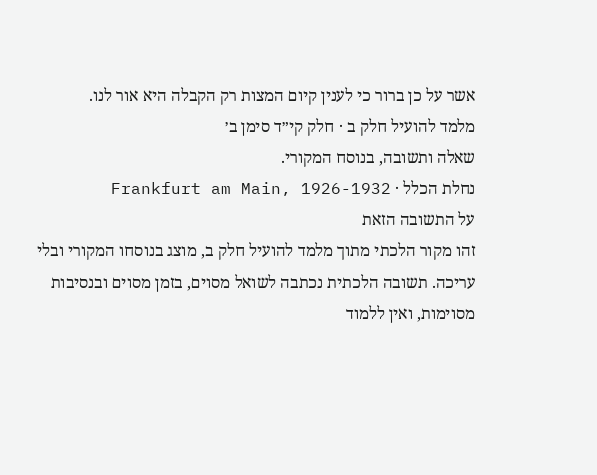אשר על כן ברור כי לענין קיום המצות רק הקבלה היא אור לנו.
מלמד להועיל חלק ב · חלק קי״ד סימן ב׳
שאלה ותשובה, בנוסח המקורי.
נחלת הכלל · Frankfurt am Main, 1926-1932
על התשובה הזאת
זהו מקור הלכתי מתוך מלמד להועיל חלק ב, מוצג בנוסחו המקורי ובלי עריכה. תשובה הלכתית נכתבה לשואל מסוים, בזמן מסוים ובנסיבות מסוימות, ואין ללמוד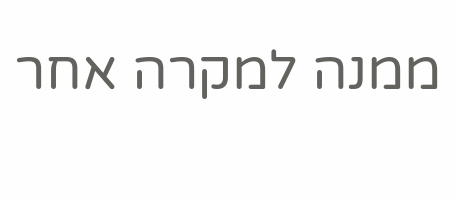ממנה למקרה אחר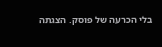בלי הכרעה של פוסק. הצגתה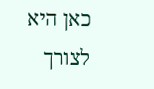כאן היא לצורך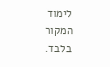לימוד המקור בלבד.